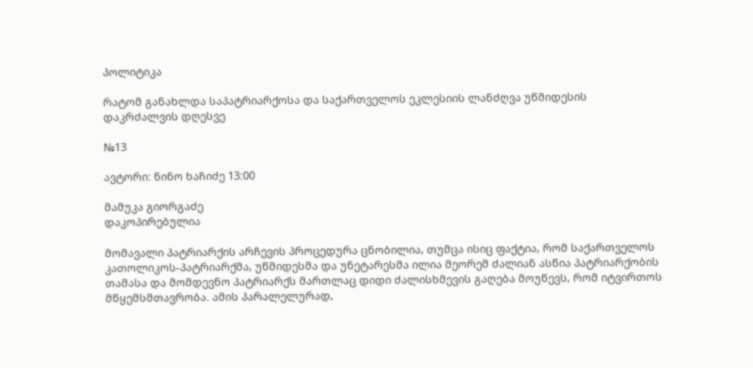პოლიტიკა

რატომ განახლდა საპატრიარქოსა და საქართველოს ეკლესიის ლანძღვა უწმიდესის დაკრძალვის დღესვე

№13

ავტორი: ნინო ხაჩიძე 13:00

მამუკა გიორგაძე
დაკოპირებულია

მომავალი პატრიარქის არჩევის პროცედურა ცნობილია, თუმცა ისიც ფაქტია, რომ საქართველოს კათოლიკოს-პატრიარქმა, უწმიდესმა და უნეტარესმა ილია მეორემ ძალიან ასწია პატრიარქობის თამასა და მომდევნო პატრიარქს მართლაც დიდი ძალისხმევის გაღება მოუწევს, რომ იტვირთოს მწყემსმთავრობა. ამის პარალელურად,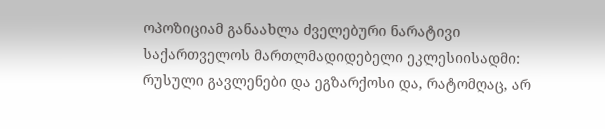ოპოზიციამ განაახლა ძველებური ნარატივი საქართველოს მართლმადიდებელი ეკლესიისადმი: რუსული გავლენები და ეგზარქოსი და, რატომღაც, არ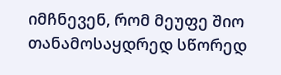იმჩნევენ, რომ მეუფე შიო თანამოსაყდრედ სწორედ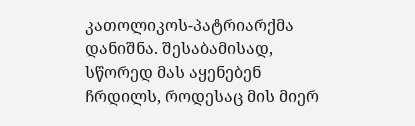კათოლიკოს-პატრიარქმა დანიშნა. შესაბამისად, სწორედ მას აყენებენ ჩრდილს, როდესაც მის მიერ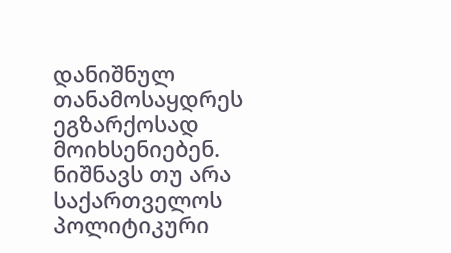დანიშნულ თანამოსაყდრეს ეგზარქოსად მოიხსენიებენ. ნიშნავს თუ არა საქართველოს პოლიტიკური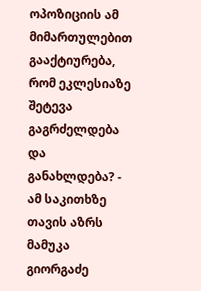ოპოზიციის ამ მიმართულებით გააქტიურება, რომ ეკლესიაზე შეტევა გაგრძელდება და განახლდება? - ამ საკითხზე თავის აზრს მამუკა გიორგაძე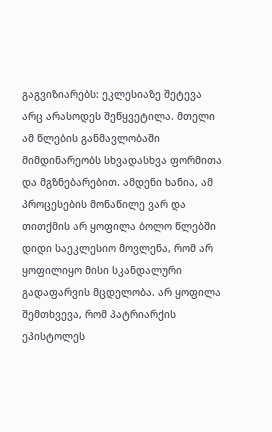გაგვიზიარებს: ეკლესიაზე შეტევა არც არასოდეს შეწყვეტილა. მთელი ამ წლების განმავლობაში მიმდინარეობს სხვადასხვა ფორმითა და მგზნებარებით. ამდენი ხანია, ამ პროცესების მონაწილე ვარ და თითქმის არ ყოფილა ბოლო წლებში დიდი საეკლესიო მოვლენა, რომ არ ყოფილიყო მისი სკანდალური გადაფარვის მცდელობა. არ ყოფილა შემთხვევა, რომ პატრიარქის ეპისტოლეს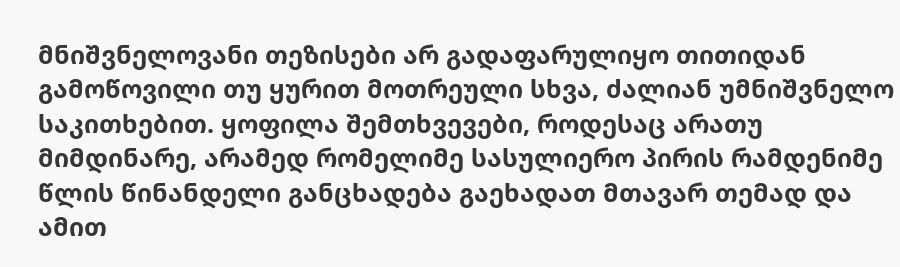მნიშვნელოვანი თეზისები არ გადაფარულიყო თითიდან გამოწოვილი თუ ყურით მოთრეული სხვა, ძალიან უმნიშვნელო საკითხებით. ყოფილა შემთხვევები, როდესაც არათუ მიმდინარე, არამედ რომელიმე სასულიერო პირის რამდენიმე წლის წინანდელი განცხადება გაეხადათ მთავარ თემად და ამით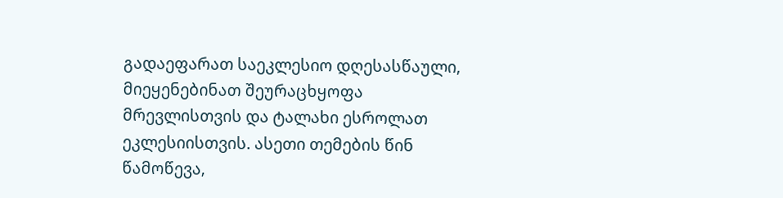გადაეფარათ საეკლესიო დღესასწაული, მიეყენებინათ შეურაცხყოფა მრევლისთვის და ტალახი ესროლათ ეკლესიისთვის. ასეთი თემების წინ წამოწევა,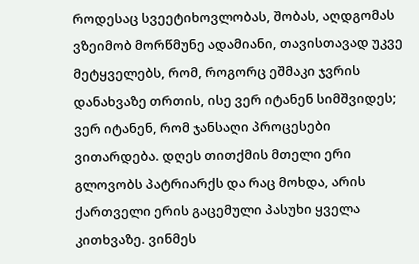როდესაც სვეეტიხოვლობას, შობას, აღდგომას ვზეიმობ მორწმუნე ადამიანი, თავისთავად უკვე მეტყველებს, რომ, როგორც ეშმაკი ჯვრის დანახვაზე თრთის, ისე ვერ იტანენ სიმშვიდეს; ვერ იტანენ, რომ ჯანსაღი პროცესები ვითარდება. დღეს თითქმის მთელი ერი გლოვობს პატრიარქს და რაც მოხდა, არის ქართველი ერის გაცემული პასუხი ყველა კითხვაზე. ვინმეს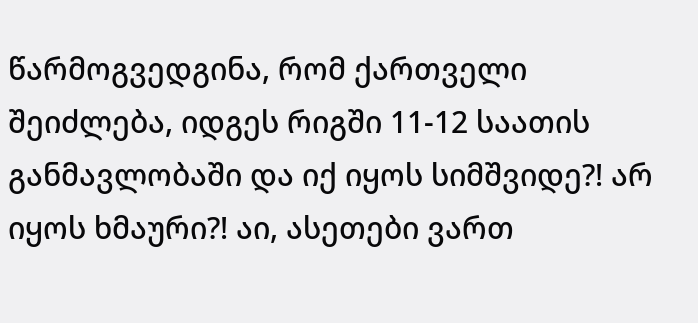წარმოგვედგინა, რომ ქართველი შეიძლება, იდგეს რიგში 11-12 საათის განმავლობაში და იქ იყოს სიმშვიდე?! არ იყოს ხმაური?! აი, ასეთები ვართ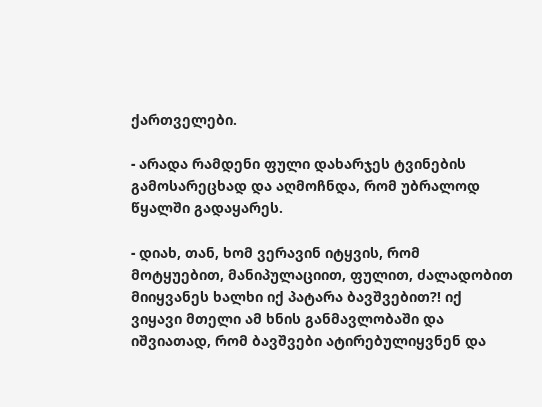ქართველები.

- არადა რამდენი ფული დახარჯეს ტვინების გამოსარეცხად და აღმოჩნდა, რომ უბრალოდ წყალში გადაყარეს.

- დიახ, თან, ხომ ვერავინ იტყვის, რომ მოტყუებით, მანიპულაციით, ფულით, ძალადობით მიიყვანეს ხალხი იქ პატარა ბავშვებით?! იქ ვიყავი მთელი ამ ხნის განმავლობაში და იშვიათად, რომ ბავშვები ატირებულიყვნენ და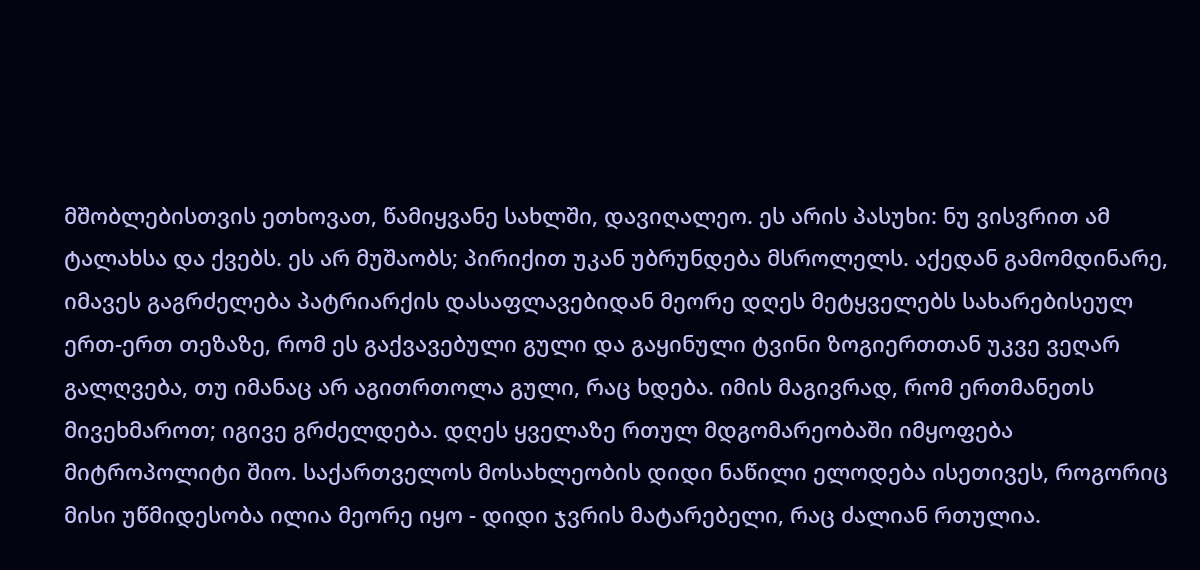მშობლებისთვის ეთხოვათ, წამიყვანე სახლში, დავიღალეო. ეს არის პასუხი: ნუ ვისვრით ამ ტალახსა და ქვებს. ეს არ მუშაობს; პირიქით უკან უბრუნდება მსროლელს. აქედან გამომდინარე, იმავეს გაგრძელება პატრიარქის დასაფლავებიდან მეორე დღეს მეტყველებს სახარებისეულ ერთ-ერთ თეზაზე, რომ ეს გაქვავებული გული და გაყინული ტვინი ზოგიერთთან უკვე ვეღარ გალღვება, თუ იმანაც არ აგითრთოლა გული, რაც ხდება. იმის მაგივრად, რომ ერთმანეთს მივეხმაროთ; იგივე გრძელდება. დღეს ყველაზე რთულ მდგომარეობაში იმყოფება მიტროპოლიტი შიო. საქართველოს მოსახლეობის დიდი ნაწილი ელოდება ისეთივეს, როგორიც მისი უწმიდესობა ილია მეორე იყო - დიდი ჯვრის მატარებელი, რაც ძალიან რთულია.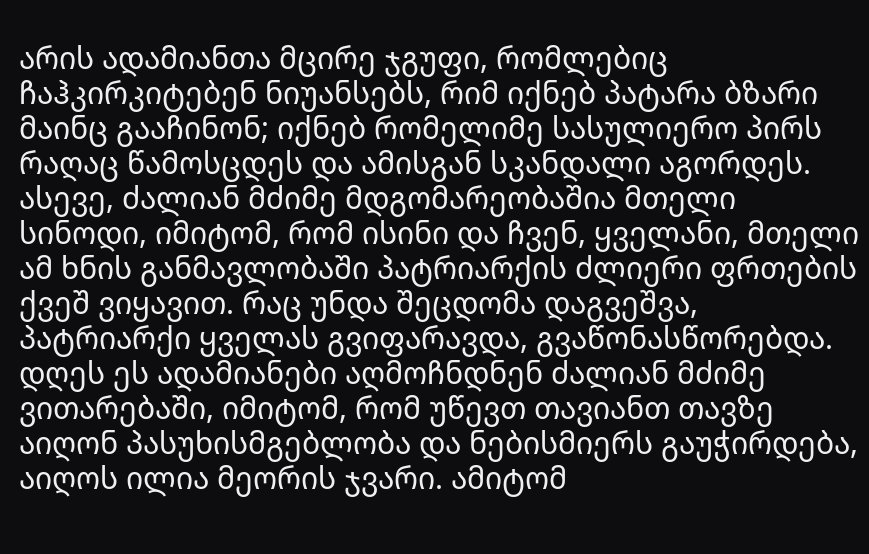არის ადამიანთა მცირე ჯგუფი, რომლებიც ჩაჰკირკიტებენ ნიუანსებს, რიმ იქნებ პატარა ბზარი მაინც გააჩინონ; იქნებ რომელიმე სასულიერო პირს რაღაც წამოსცდეს და ამისგან სკანდალი აგორდეს. ასევე, ძალიან მძიმე მდგომარეობაშია მთელი სინოდი, იმიტომ, რომ ისინი და ჩვენ, ყველანი, მთელი ამ ხნის განმავლობაში პატრიარქის ძლიერი ფრთების ქვეშ ვიყავით. რაც უნდა შეცდომა დაგვეშვა, პატრიარქი ყველას გვიფარავდა, გვაწონასწორებდა. დღეს ეს ადამიანები აღმოჩნდნენ ძალიან მძიმე ვითარებაში, იმიტომ, რომ უწევთ თავიანთ თავზე აიღონ პასუხისმგებლობა და ნებისმიერს გაუჭირდება, აიღოს ილია მეორის ჯვარი. ამიტომ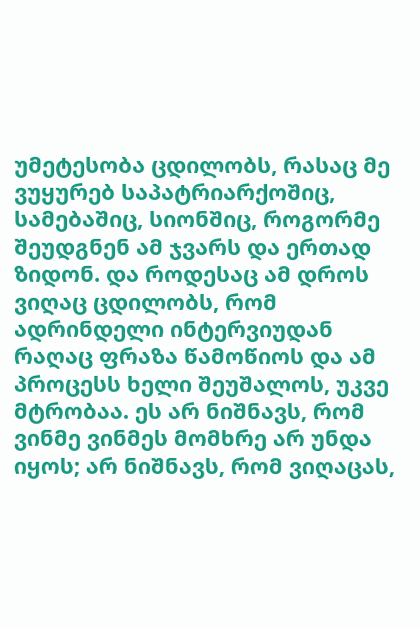უმეტესობა ცდილობს, რასაც მე ვუყურებ საპატრიარქოშიც, სამებაშიც, სიონშიც, როგორმე შეუდგნენ ამ ჯვარს და ერთად ზიდონ. და როდესაც ამ დროს ვიღაც ცდილობს, რომ ადრინდელი ინტერვიუდან რაღაც ფრაზა წამოწიოს და ამ პროცესს ხელი შეუშალოს, უკვე მტრობაა. ეს არ ნიშნავს, რომ ვინმე ვინმეს მომხრე არ უნდა იყოს; არ ნიშნავს, რომ ვიღაცას,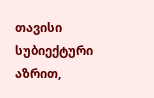თავისი სუბიექტური აზრით,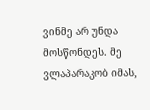ვინმე არ უნდა მოსწონდეს. მე ვლაპარაკობ იმას,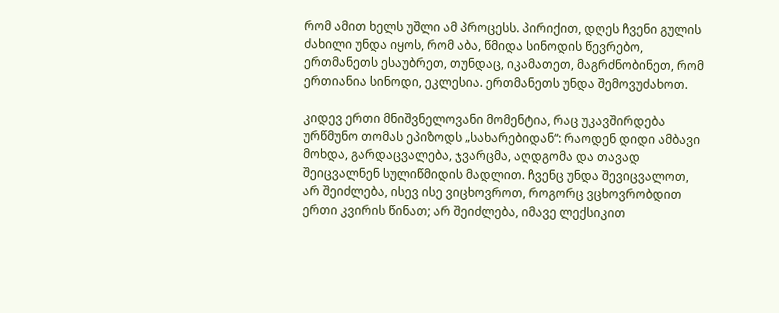რომ ამით ხელს უშლი ამ პროცესს. პირიქით, დღეს ჩვენი გულის ძახილი უნდა იყოს, რომ აბა, წმიდა სინოდის წევრებო, ერთმანეთს ესაუბრეთ, თუნდაც, იკამათეთ, მაგრძნობინეთ, რომ ერთიანია სინოდი, ეკლესია. ერთმანეთს უნდა შემოვუძახოთ.

კიდევ ერთი მნიშვნელოვანი მომენტია, რაც უკავშირდება ურწმუნო თომას ეპიზოდს „სახარებიდან“: რაოდენ დიდი ამბავი მოხდა, გარდაცვალება, ჯვარცმა, აღდგომა და თავად შეიცვალნენ სულიწმიდის მადლით. ჩვენც უნდა შევიცვალოთ, არ შეიძლება, ისევ ისე ვიცხოვროთ, როგორც ვცხოვრობდით ერთი კვირის წინათ; არ შეიძლება, იმავე ლექსიკით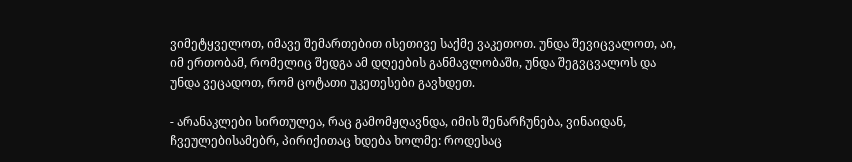ვიმეტყველოთ, იმავე შემართებით ისეთივე საქმე ვაკეთოთ. უნდა შევიცვალოთ, აი, იმ ერთობამ, რომელიც შედგა ამ დღეების განმავლობაში, უნდა შეგვცვალოს და უნდა ვეცადოთ, რომ ცოტათი უკეთესები გავხდეთ.

- არანაკლები სირთულეა, რაც გამომჟღავნდა, იმის შენარჩუნება, ვინაიდან, ჩვეულებისამებრ, პირიქითაც ხდება ხოლმე: როდესაც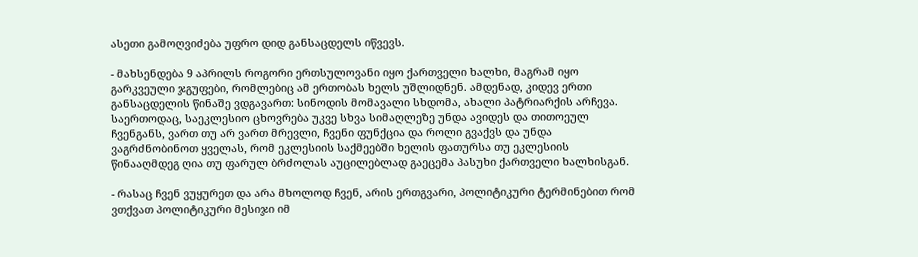ასეთი გამოღვიძება უფრო დიდ განსაცდელს იწვევს.

- მახსენდება 9 აპრილს როგორი ერთსულოვანი იყო ქართველი ხალხი, მაგრამ იყო გარკვეული ჯგუფები, რომლებიც ამ ერთობას ხელს უშლიდნენ. ამდენად, კიდევ ერთი განსაცდელის წინაშე ვდგავართ: სინოდის მომავალი სხდომა, ახალი პატრიარქის არჩევა. საერთოდაც, საეკლესიო ცხოვრება უკვე სხვა სიმაღლეზე უნდა ავიდეს და თითოეულ ჩვენგანს, ვართ თუ არ ვართ მრევლი, ჩვენი ფუნქცია და როლი გვაქვს და უნდა ვაგრძნობინოთ ყველას, რომ ეკლესიის საქმეებში ხელის ფათურსა თუ ეკლესიის წინააღმდეგ ღია თუ ფარულ ბრძოლას აუცილებლად გაეცემა პასუხი ქართველი ხალხისგან.

- რასაც ჩვენ ვუყურეთ და არა მხოლოდ ჩვენ, არის ერთგვარი, პოლიტიკური ტერმინებით რომ ვთქვათ პოლიტიკური მესიჯი იმ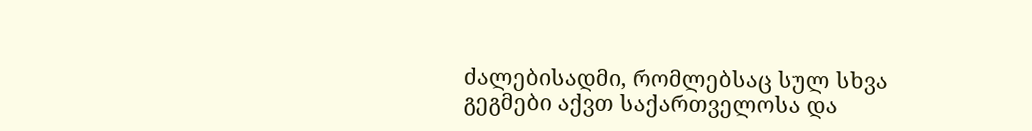ძალებისადმი, რომლებსაც სულ სხვა გეგმები აქვთ საქართველოსა და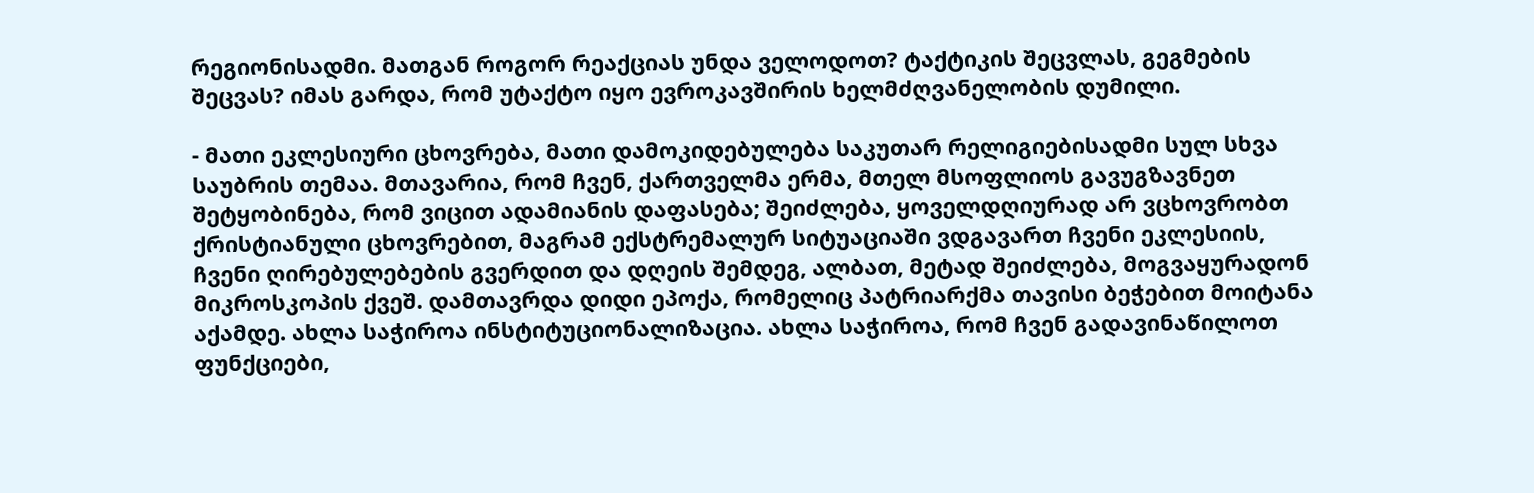რეგიონისადმი. მათგან როგორ რეაქციას უნდა ველოდოთ? ტაქტიკის შეცვლას, გეგმების შეცვას? იმას გარდა, რომ უტაქტო იყო ევროკავშირის ხელმძღვანელობის დუმილი.

- მათი ეკლესიური ცხოვრება, მათი დამოკიდებულება საკუთარ რელიგიებისადმი სულ სხვა საუბრის თემაა. მთავარია, რომ ჩვენ, ქართველმა ერმა, მთელ მსოფლიოს გავუგზავნეთ შეტყობინება, რომ ვიცით ადამიანის დაფასება; შეიძლება, ყოველდღიურად არ ვცხოვრობთ ქრისტიანული ცხოვრებით, მაგრამ ექსტრემალურ სიტუაციაში ვდგავართ ჩვენი ეკლესიის, ჩვენი ღირებულებების გვერდით და დღეის შემდეგ, ალბათ, მეტად შეიძლება, მოგვაყურადონ მიკროსკოპის ქვეშ. დამთავრდა დიდი ეპოქა, რომელიც პატრიარქმა თავისი ბეჭებით მოიტანა აქამდე. ახლა საჭიროა ინსტიტუციონალიზაცია. ახლა საჭიროა, რომ ჩვენ გადავინაწილოთ ფუნქციები,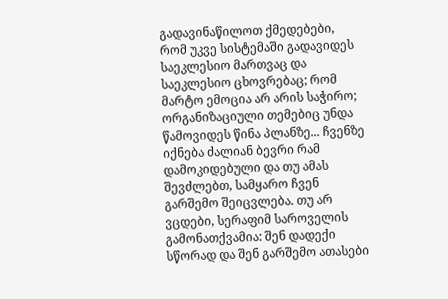გადავინაწილოთ ქმედებები, რომ უკვე სისტემაში გადავიდეს საეკლესიო მართვაც და საეკლესიო ცხოვრებაც; რომ მარტო ემოცია არ არის საჭირო; ორგანიზაციული თემებიც უნდა წამოვიდეს წინა პლანზე... ჩვენზე იქნება ძალიან ბევრი რამ დამოკიდებული და თუ ამას შევძლებთ, სამყარო ჩვენ გარშემო შეიცვლება. თუ არ ვცდები, სერაფიმ საროველის გამონათქვამია: შენ დადექი სწორად და შენ გარშემო ათასები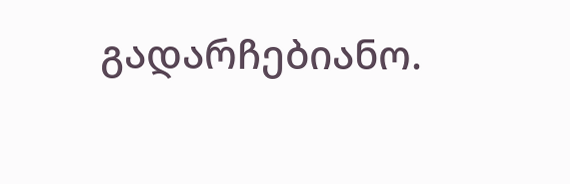გადარჩებიანო.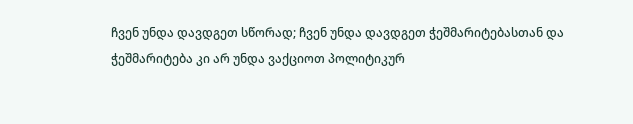ჩვენ უნდა დავდგეთ სწორად; ჩვენ უნდა დავდგეთ ჭეშმარიტებასთან და ჭეშმარიტება კი არ უნდა ვაქციოთ პოლიტიკურ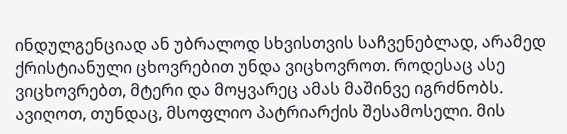ინდულგენციად ან უბრალოდ სხვისთვის საჩვენებლად, არამედ ქრისტიანული ცხოვრებით უნდა ვიცხოვროთ. როდესაც ასე ვიცხოვრებთ, მტერი და მოყვარეც ამას მაშინვე იგრძნობს. ავიღოთ, თუნდაც, მსოფლიო პატრიარქის შესამოსელი. მის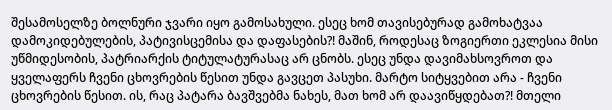შესამოსელზე ბოლნური ჯვარი იყო გამოსახული. ესეც ხომ თავისებურად გამოხატვაა დამოკიდებულების, პატივისცემისა და დაფასების?! მაშინ, როდესაც ზოგიერთი ეკლესია მისი უწმიდესობის, პატრიარქის ტიტულატურასაც არ ცნობს. ესეც უნდა დავიმახსოვროთ და ყველაფერს ჩვენი ცხოვრების წესით უნდა გავცეთ პასუხი. მარტო სიტყვებით არა - ჩვენი ცხოვრების წესით. ის, რაც პატარა ბავშვებმა ნახეს, მათ ხომ არ დაავიწყდებათ?! მთელი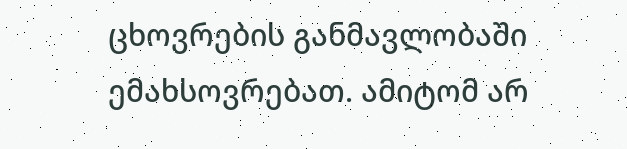ცხოვრების განმავლობაში ემახსოვრებათ. ამიტომ არ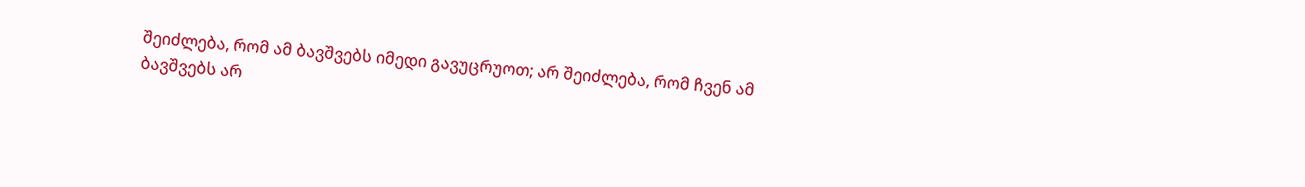შეიძლება, რომ ამ ბავშვებს იმედი გავუცრუოთ; არ შეიძლება, რომ ჩვენ ამ ბავშვებს არ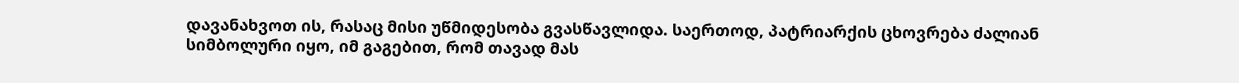დავანახვოთ ის, რასაც მისი უწმიდესობა გვასწავლიდა. საერთოდ, პატრიარქის ცხოვრება ძალიან სიმბოლური იყო, იმ გაგებით, რომ თავად მას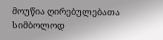მოუწია ღირებულებათა სიმბოლოდ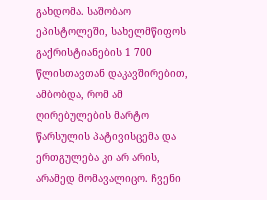გახდომა. საშობაო ეპისტოლეში, სახელმწიფოს გაქრისტიანების 1 700 წლისთავთან დაკავშირებით, ამბობდა, რომ ამ ღირებულების მარტო წარსულის პატივისცემა და ერთგულება კი არ არის, არამედ მომავალიცო. ჩვენი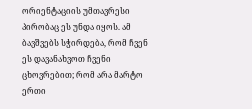ორიენტაციის უმთავრესი პირობაც ეს უნდა იყოს. ამ ბავშვებს სჭირდება, რომ ჩვენ ეს დავანახვოთ ჩვენი ცხოვრებით; რომ არა მარტო ერთი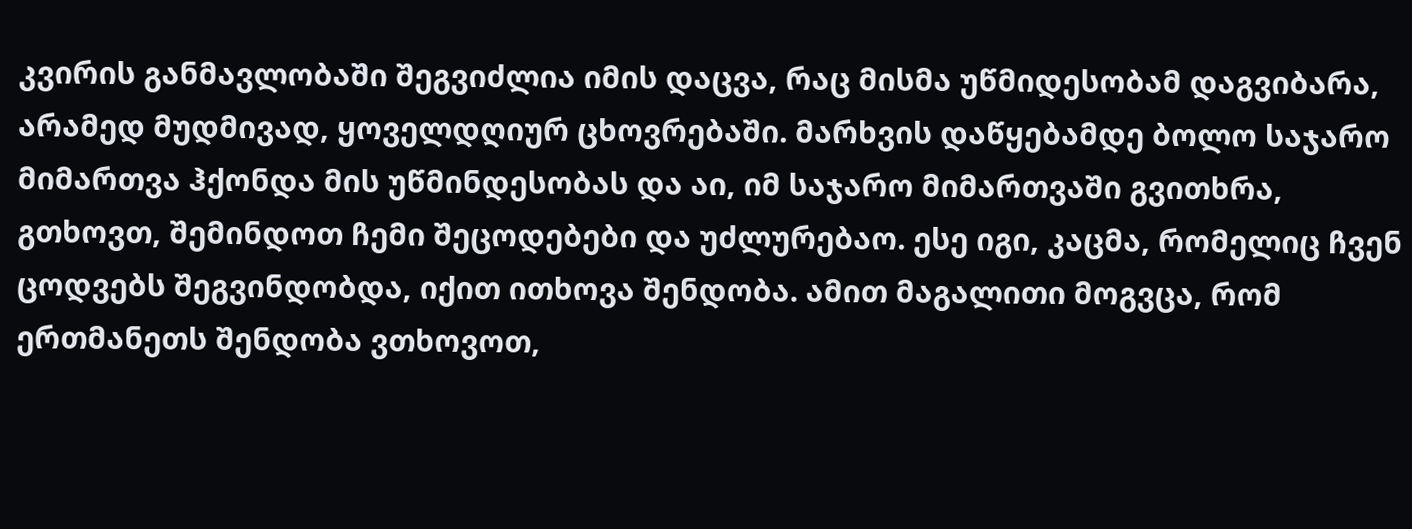კვირის განმავლობაში შეგვიძლია იმის დაცვა, რაც მისმა უწმიდესობამ დაგვიბარა, არამედ მუდმივად, ყოველდღიურ ცხოვრებაში. მარხვის დაწყებამდე ბოლო საჯარო მიმართვა ჰქონდა მის უწმინდესობას და აი, იმ საჯარო მიმართვაში გვითხრა, გთხოვთ, შემინდოთ ჩემი შეცოდებები და უძლურებაო. ესე იგი, კაცმა, რომელიც ჩვენ ცოდვებს შეგვინდობდა, იქით ითხოვა შენდობა. ამით მაგალითი მოგვცა, რომ ერთმანეთს შენდობა ვთხოვოთ,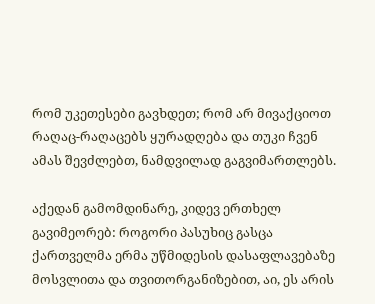რომ უკეთესები გავხდეთ; რომ არ მივაქციოთ რაღაც-რაღაცებს ყურადღება და თუკი ჩვენ ამას შევძლებთ, ნამდვილად გაგვიმართლებს.

აქედან გამომდინარე, კიდევ ერთხელ გავიმეორებ: როგორი პასუხიც გასცა ქართველმა ერმა უწმიდესის დასაფლავებაზე მოსვლითა და თვითორგანიზებით, აი, ეს არის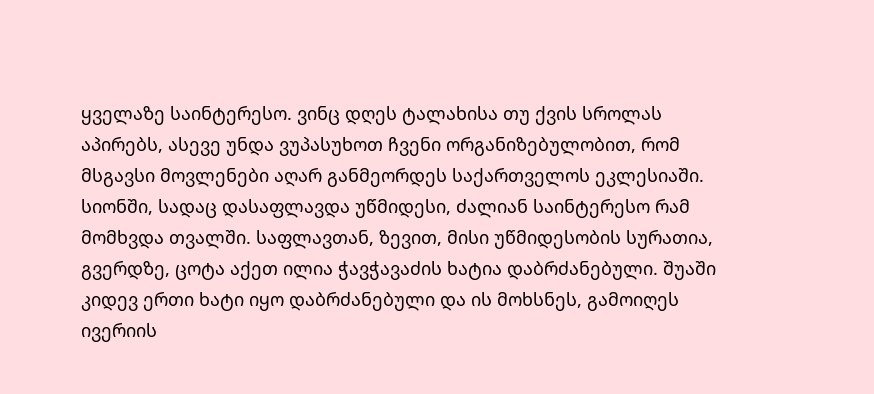ყველაზე საინტერესო. ვინც დღეს ტალახისა თუ ქვის სროლას აპირებს, ასევე უნდა ვუპასუხოთ ჩვენი ორგანიზებულობით, რომ მსგავსი მოვლენები აღარ განმეორდეს საქართველოს ეკლესიაში. სიონში, სადაც დასაფლავდა უწმიდესი, ძალიან საინტერესო რამ მომხვდა თვალში. საფლავთან, ზევით, მისი უწმიდესობის სურათია, გვერდზე, ცოტა აქეთ ილია ჭავჭავაძის ხატია დაბრძანებული. შუაში კიდევ ერთი ხატი იყო დაბრძანებული და ის მოხსნეს, გამოიღეს ივერიის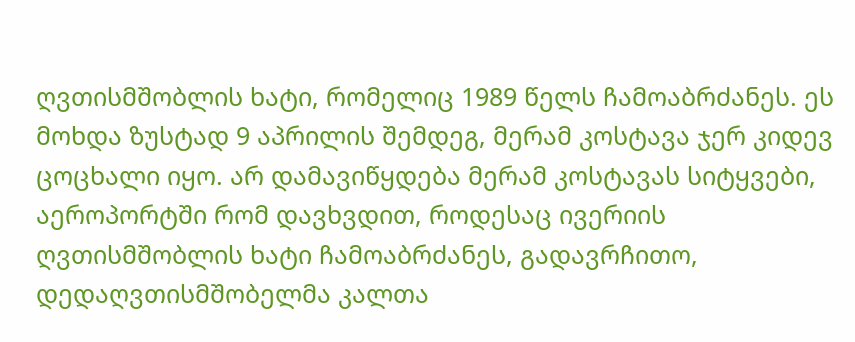ღვთისმშობლის ხატი, რომელიც 1989 წელს ჩამოაბრძანეს. ეს მოხდა ზუსტად 9 აპრილის შემდეგ, მერამ კოსტავა ჯერ კიდევ ცოცხალი იყო. არ დამავიწყდება მერამ კოსტავას სიტყვები, აეროპორტში რომ დავხვდით, როდესაც ივერიის ღვთისმშობლის ხატი ჩამოაბრძანეს, გადავრჩითო, დედაღვთისმშობელმა კალთა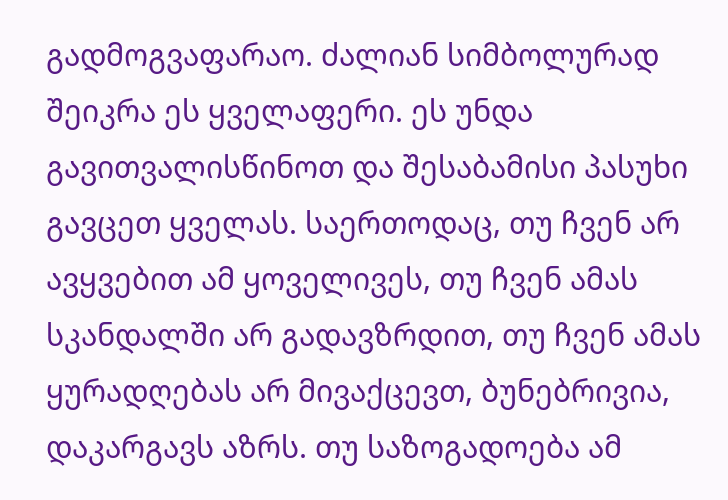გადმოგვაფარაო. ძალიან სიმბოლურად შეიკრა ეს ყველაფერი. ეს უნდა გავითვალისწინოთ და შესაბამისი პასუხი გავცეთ ყველას. საერთოდაც, თუ ჩვენ არ ავყვებით ამ ყოველივეს, თუ ჩვენ ამას სკანდალში არ გადავზრდით, თუ ჩვენ ამას ყურადღებას არ მივაქცევთ, ბუნებრივია, დაკარგავს აზრს. თუ საზოგადოება ამ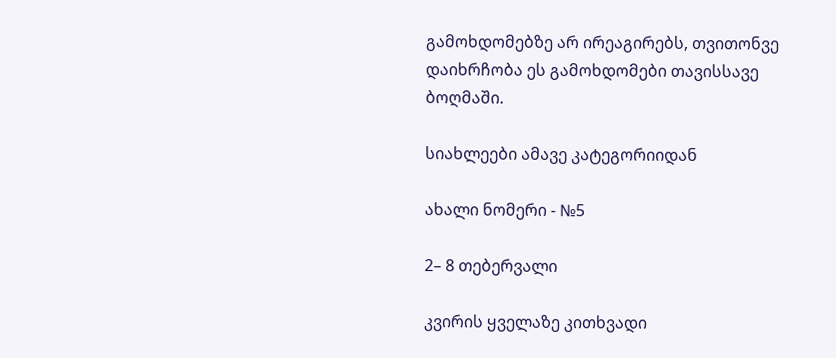გამოხდომებზე არ ირეაგირებს, თვითონვე დაიხრჩობა ეს გამოხდომები თავისსავე ბოღმაში.

სიახლეები ამავე კატეგორიიდან

ახალი ნომერი - №5

2– 8 თებერვალი

კვირის ყველაზე კითხვადი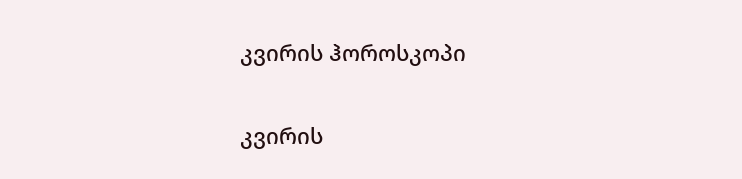კვირის ჰოროსკოპი

კვირის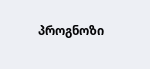პროგნოზი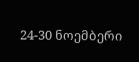24-30 ნოემბერი